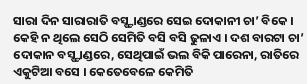ସାରା ଦିନ ସାରାରାତି ବସ୍ଷ୍ଟାଣ୍ଡରେ ସେଇ ଦୋକାନୀ ଚା’ ବିକେ । କେହି ନ ଥିଲେ ସେଠି ସେମିତି ବସି ବସି ଢୁଳାଏ । ଦଶ ବାରଟା ଚା’ ଦୋକାନ ବସ୍ଷ୍ଟାଣ୍ଡରେ, ସେଥିପାଇଁ ଭଲ ବିକି ପାରେନା, ରାତିରେ ଏକୁଟିଆ ବସେ । କେତେବେଳେ କେମିତି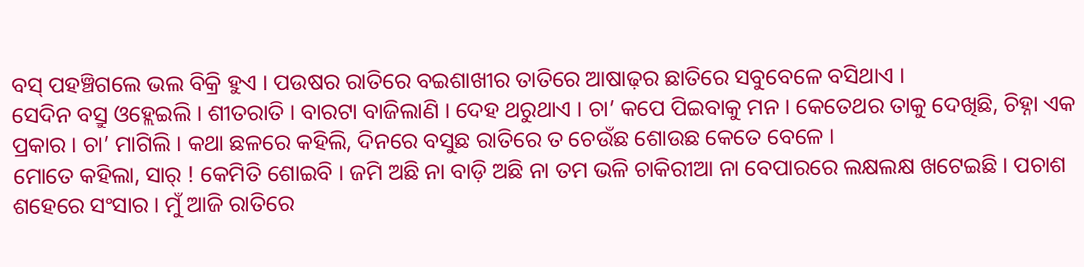ବସ୍ ପହଞ୍ଚିଗଲେ ଭଲ ବିକ୍ରି ହୁଏ । ପଉଷର ରାତିରେ ବଇଶାଖୀର ତାତିରେ ଆଷାଢ଼ର ଛାତିରେ ସବୁବେଳେ ବସିଥାଏ ।
ସେଦିନ ବସ୍ରୁ ଓହ୍ଲେଇଲି । ଶୀତରାତି । ବାରଟା ବାଜିଲାଣି । ଦେହ ଥରୁଥାଏ । ଚା’ କପେ ପିଇବାକୁ ମନ । କେତେଥର ତାକୁ ଦେଖିଛି, ଚିହ୍ନା ଏକ ପ୍ରକାର । ଚା’ ମାଗିଲି । କଥା ଛଳରେ କହିଲି, ଦିନରେ ବସୁଛ ରାତିରେ ତ ଚେଉଁଛ ଶୋଉଛ କେତେ ବେଳେ ।
ମୋତେ କହିଲା, ସାର୍ ! କେମିତି ଶୋଇବି । ଜମି ଅଛି ନା ବାଡ଼ି ଅଛି ନା ତମ ଭଳି ଚାକିରୀଆ ନା ବେପାରରେ ଲକ୍ଷଲକ୍ଷ ଖଟେଇଛି । ପଚାଶ ଶହେରେ ସଂସାର । ମୁଁ ଆଜି ରାତିରେ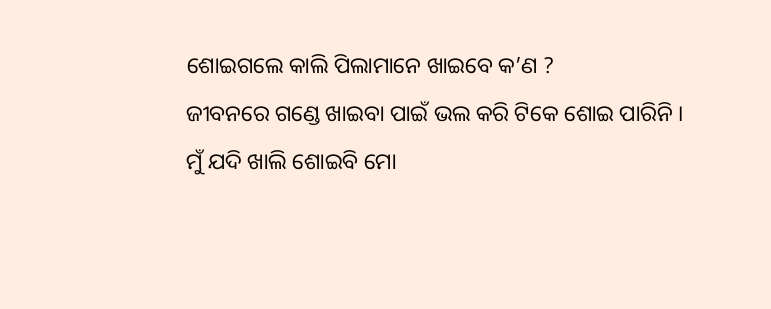ଶୋଇଗଲେ କାଲି ପିଲାମାନେ ଖାଇବେ କ’ଣ ?
ଜୀବନରେ ଗଣ୍ଡେ ଖାଇବା ପାଇଁ ଭଲ କରି ଟିକେ ଶୋଇ ପାରିନି ।
ମୁଁ ଯଦି ଖାଲି ଶୋଇବି ମୋ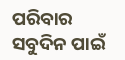ପରିବାର ସବୁଦିନ ପାଇଁ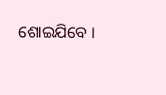ଶୋଇଯିବେ ।